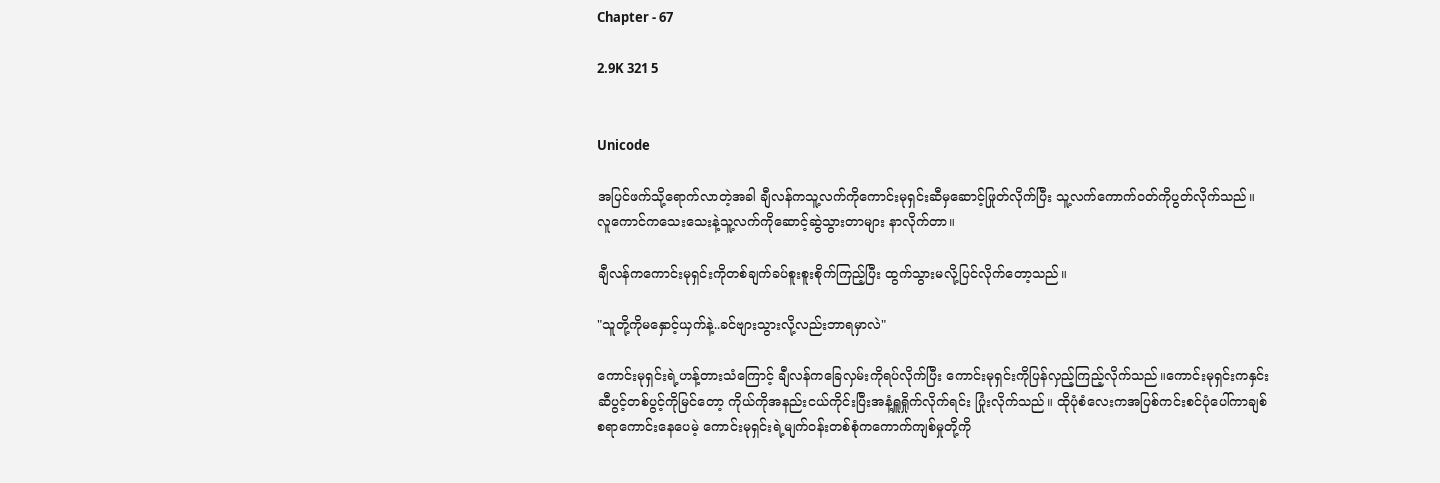Chapter - 67

2.9K 321 5


Unicode

အပြင်ဖက်သို့ရောက်လာတဲ့အခါ ချီလန်ကသူ့လက်ကိုကောင်းမုရှင်းဆီမှဆောင့်ဖြုတ်လိုက်ပြီး သူ့လက်ကောက်ဝတ်ကိုပွတ်လိုက်သည်။ လူကောင်ကသေးသေးနဲ့သူ့လက်ကိုဆောင့်ဆွဲသွားတာများ နာလိုက်တာ။

ချီလန်ကကောင်းမုရှင်းကိုတစ်ချက်ခပ်စူးစူးစိုက်ကြည့်ပြီး ထွက်သွားမလို့ပြင်လိုက်တော့သည်။

"သူတို့ကိုမနှောင့်ယှက်နဲ့..ခင်ဗျားသွားလို့လည်းဘာရမှာလဲ"

ကောင်းမုရှင်းရဲ့ဟန့်တားသံကြောင့် ချီလန်ကခြေလှမ်းကိုရပ်လိုက်ပြီး ကောင်းမုရှင်းကိုပြန်လှည့်ကြည့်လိုက်သည်။ကောင်းမုရှင်းကနှင်းဆီပွင့်တစ်ပွင့်ကိုမြင်တော့ ကိုယ်ကိုအနည်းငယ်ကိုင်းပြီးအနံ့ရှူရှိုက်လိုက်ရင်း ပြုံးလိုက်သည်။ ထိုပုံစံလေးကအပြစ်ကင်းစင်ပုံပေါ်ကာချစ်စရာကောင်းနေပေမဲ့ ကောင်းမုရှင်းရဲ့မျက်ဝန်းတစ်စုံကကောက်ကျစ်မှုတို့ကို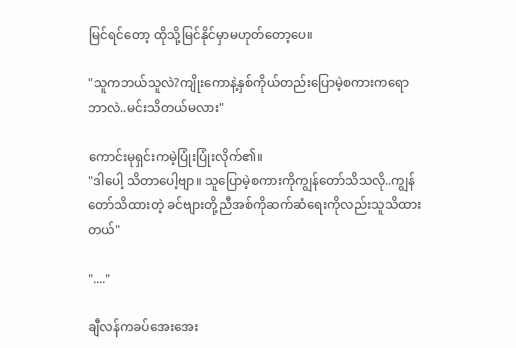မြင်ရင်တော့ ထိုသို့မြင်နိုင်မှာမဟုတ်တော့ပေ။

"သူကဘယ်သူလဲ?ကျိုးကောနဲ့နှစ်ကိုယ်တည်းပြောမဲ့စကားကရောဘာလဲ..မင်းသိတယ်မလား"

ကောင်းမုရှင်းကမဲ့ပြုံးပြုံးလိုက်၏။
"ဒါပေါ့ သိတာပေါ့ဗျာ။ သူပြောမဲ့စကားကိုကျွန်တော်သိသလို..ကျွန်တော်သိထားတဲ့ ခင်ဗျားတို့ညီအစ်ကိုဆက်ဆံရေးကိုလည်းသူသိထားတယ်"

"...."

ချီလန်ကခပ်အေးအေး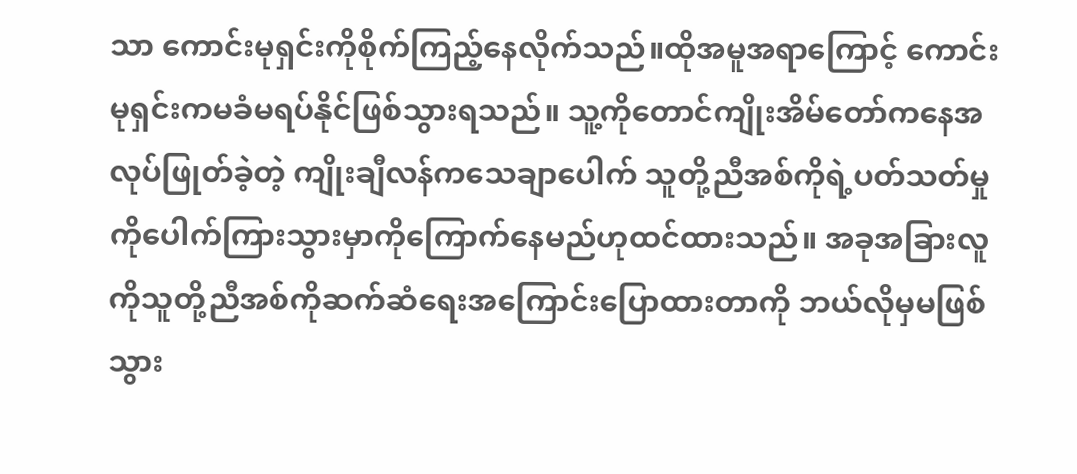သာ ကောင်းမုရှင်းကိုစိုက်ကြည့်နေလိုက်သည်။ထိုအမူအရာကြောင့် ကောင်းမုရှင်းကမခံမရပ်နိုင်ဖြစ်သွားရသည်။ သူ့ကိုတောင်ကျိုးအိမ်တော်ကနေအလုပ်ဖြုတ်ခဲ့တဲ့ ကျိုးချီလန်ကသေချာပေါက် သူတို့ညီအစ်ကိုရဲ့ပတ်သတ်မှုကိုပေါက်ကြားသွားမှာကိုကြောက်နေမည်ဟုထင်ထားသည်။ အခုအခြားလူကိုသူတို့ညီအစ်ကိုဆက်ဆံရေးအကြောင်းပြောထားတာကို ဘယ်လိုမှမဖြစ်သွား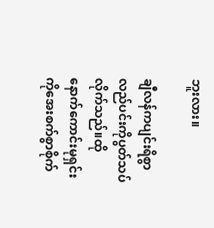ဘူးလား။

ချီလန်ကပျင်းရိစွာလည်ပင်းကိုပွတ်သပ်လိုက်သည်။ထိုနောက်ကောင်းမုရှင်းကိုအေးစက်စွာစိုက်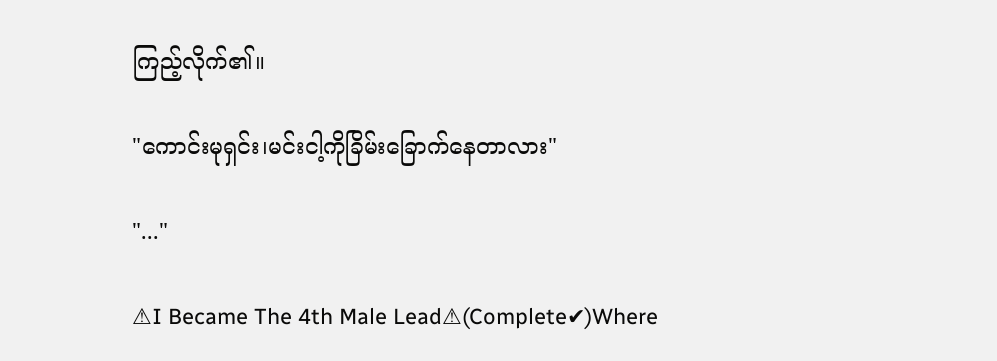ကြည့်လိုက်၏။

"ကောင်းမုရှင်း၊မင်းငါ့ကိုခြိမ်းခြောက်နေတာလား"

"..."

⚠I Became The 4th Male Lead⚠(Complete✔)Where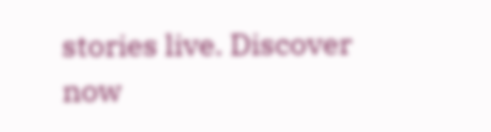stories live. Discover now